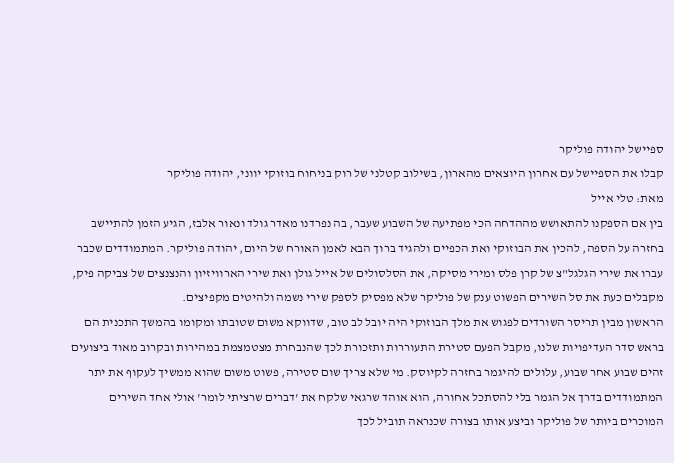ספיישל יהודה פוליקר
קבלו את הספיישל עם אחרון היוצאים מהארון, בשילוב קטלני של רוק בניחוח בוזוקי יווני, יהודה פוליקר
מאת: טלי אייל
בין אם הספקנו להתאושש מההדחה הכי מפתיעה של השבוע שעבר, בה נפרדנו מאדר גולד ונאור אלבז, הגיע הזמן להתיישב בחזרה על הספה, להכין את הבוזוקי ואת הכפיים ולהגיד ברוך הבא לאמן האורח של היום, יהודה פוליקר. המתמודדים שכבר עברו את שירי הגלגל"צ של קרן פלס ומירי מסיקה, את הסלסולים של אייל גולן ואת שירי הארוויזיון והנצנצים של צביקה פיק, מקבלים כעת את סל השירים הפשוט ענק של פוליקר שלא מפסיק לספק שירי נשמה ולהיטים מקפיצים.
הראשון מבין תריסר השורדים לפגוש את מלך הבוזוקי היה יובל לב טוב, שדווקא משום שטובתו ומקומו בהמשך התכנית הם בראש סדר העדיפויות שלנו, מקבל הפעם סטירת התעוררות ותזכורת לכך שהנבחרת מצטמצמת במהירות ובקרוב מאוד ביצועים זהים שבוע אחר שבוע, עלולים להיגמר בחזרה לקיוסק. מי שלא צריך שום סטירה, פשוט משום שהוא ממשיך לעקוף את יתר המתמודדים בדרך אל הגמר בלי להסתכל אחורה, הוא אוהד שרגאי שלקח את 'דברים שרציתי לומר' אולי אחד השירים המוכרים ביותר של פוליקר וביצע אותו בצורה שכנראה תוביל לכך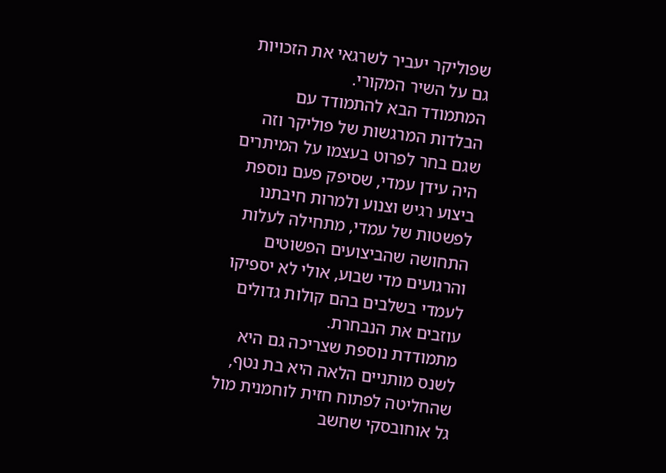שפוליקר יעביר לשרגאי את הזכויות גם על השיר המקורי.
המתמודד הבא להתמודד עם הבלדות המרגשות של פוליקר וזה שגם בחר לפרוט בעצמו על המיתרים היה עידן עמדי, שסיפק פעם נוספת ביצוע רגיש וצנוע ולמרות חיבתנו לפשטות של עמדי, מתחילה לעלות התחושה שהביצועים הפשוטים והרגועים מדי שבוע, אולי לא יספיקו לעמדי בשלבים בהם קולות גדולים עוזבים את הנבחרת.
מתמודדת נוספת שצריכה גם היא לשנס מותניים הלאה היא בת נטף, שהחליטה לפתוח חזית לוחמנית מול גל אוחובסקי שחשב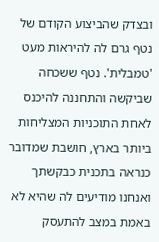ובצדק שהביצוע הקודם של נטף גרם לה להיראות מעט 'טמבלית'. נטף ששכחה שביקשה והתחננה להיכנס לאחת התוכניות המצליחות ביותר בארץ, חושבת שמדובר כנראה בתכנית כבקשתך ואנחנו מודיעים לה שהיא לא באמת במצב להתעסק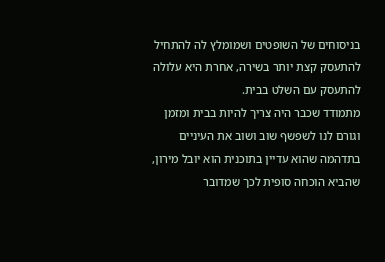בניסוחים של השופטים ושמומלץ לה להתחיל להתעסק קצת יותר בשירה, אחרת היא עלולה להתעסק עם השלט בבית.
מתמודד שכבר היה צריך להיות בבית ומזמן וגורם לנו לשפשף שוב ושוב את העיניים בתדהמה שהוא עדיין בתוכנית הוא יובל מירון, שהביא הוכחה סופית לכך שמדובר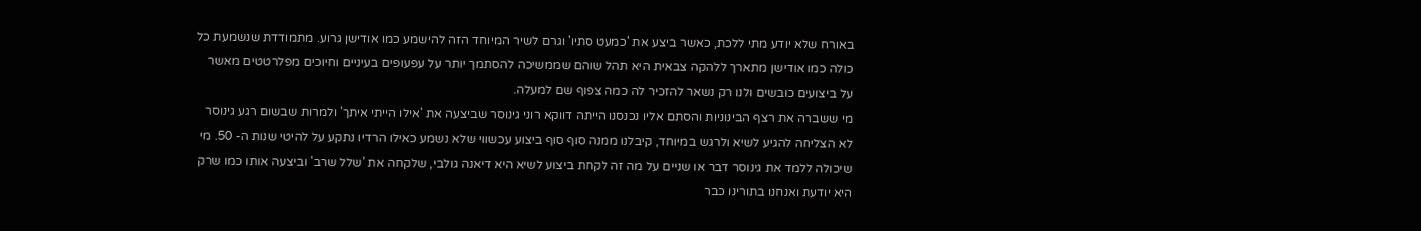באורח שלא יודע מתי ללכת, כאשר ביצע את 'כמעט סתיו' וגרם לשיר המיוחד הזה להישמע כמו אודישן גרוע. מתמודדת שנשמעת כל כולה כמו אודישן מתארך ללהקה צבאית היא תהל שוהם שממשיכה להסתמך יותר על עפעופים בעיניים וחיוכים מפלרטטים מאשר על ביצועים כובשים ולנו רק נשאר להזכיר לה כמה צפוף שם למעלה.
מי ששברה את רצף הבינוניות והסתם אליו נכנסנו הייתה דווקא רוני גינוסר שביצעה את 'אילו הייתי איתך' ולמרות שבשום רגע גינוסר לא הצליחה להגיע לשיא ולרגש במיוחד, קיבלנו ממנה סוף סוף ביצוע עכשווי שלא נשמע כאילו הרדיו נתקע על להיטי שנות ה- 50. מי שיכולה ללמד את גינוסר דבר או שניים על מה זה לקחת ביצוע לשיא היא דיאנה גולבי, שלקחה את 'שלל שרב' וביצעה אותו כמו שרק היא יודעת ואנחנו בתורינו כבר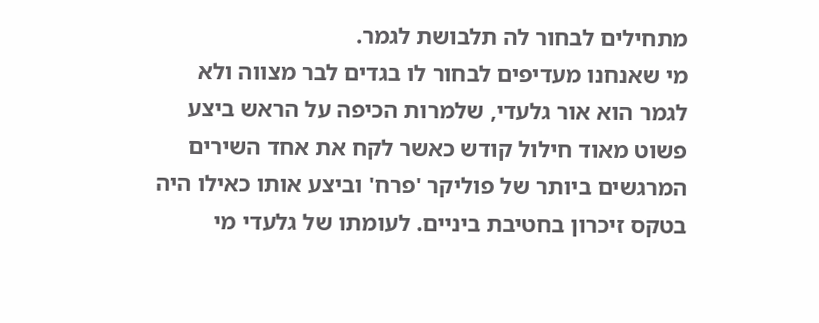מתחילים לבחור לה תלבושת לגמר.
מי שאנחנו מעדיפים לבחור לו בגדים לבר מצווה ולא לגמר הוא אור גלעדי, שלמרות הכיפה על הראש ביצע פשוט מאוד חילול קודש כאשר לקח את אחד השירים המרגשים ביותר של פוליקר 'פרח' וביצע אותו כאילו היה בטקס זיכרון בחטיבת ביניים. לעומתו של גלעדי מי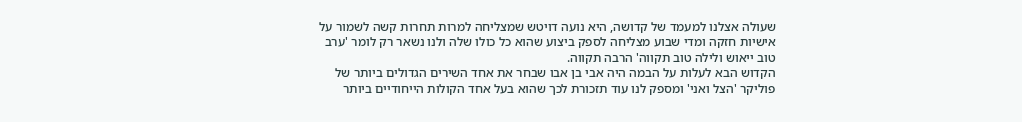שעולה אצלנו למעמד של קדושה, היא נועה דויטש שמצליחה למרות תחרות קשה לשמור על אישיות חזקה ומדי שבוע מצליחה לספק ביצוע שהוא כל כולו שלה ולנו נשאר רק לומר 'ערב טוב ייאוש ולילה טוב תקווה' הרבה תקווה.
הקדוש הבא לעלות על הבמה היה אבי בן אבו שבחר את אחד השירים הגדולים ביותר של פוליקר 'הצל ואני' ומספק לנו עוד תזכורת לכך שהוא בעל אחד הקולות הייחודיים ביותר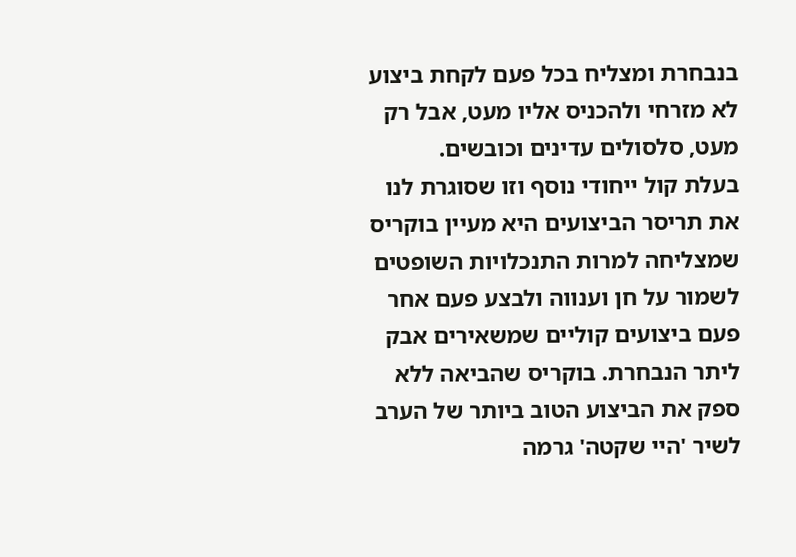בנבחרת ומצליח בכל פעם לקחת ביצוע לא מזרחי ולהכניס אליו מעט, אבל רק מעט, סלסולים עדינים וכובשים.
בעלת קול ייחודי נוסף וזו שסוגרת לנו את תריסר הביצועים היא מעיין בוקריס שמצליחה למרות התנכלויות השופטים לשמור על חן וענווה ולבצע פעם אחר פעם ביצועים קוליים שמשאירים אבק ליתר הנבחרת. בוקריס שהביאה ללא ספק את הביצוע הטוב ביותר של הערב לשיר 'היי שקטה' גרמה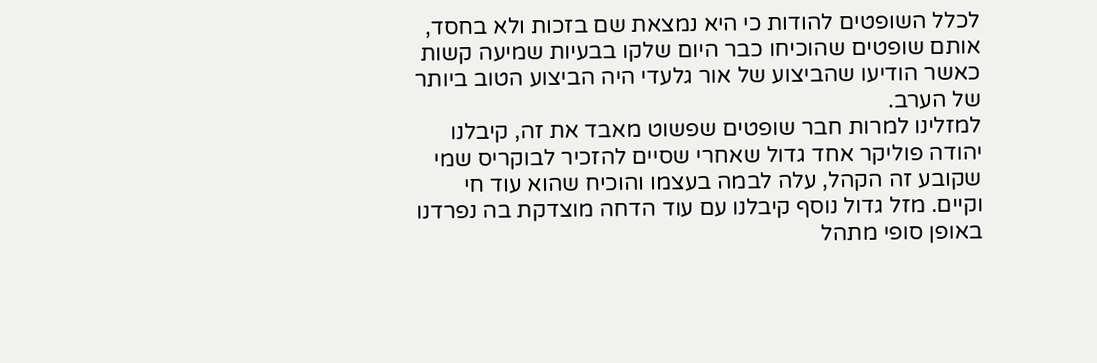לכלל השופטים להודות כי היא נמצאת שם בזכות ולא בחסד, אותם שופטים שהוכיחו כבר היום שלקו בבעיות שמיעה קשות כאשר הודיעו שהביצוע של אור גלעדי היה הביצוע הטוב ביותר של הערב.
למזלינו למרות חבר שופטים שפשוט מאבד את זה, קיבלנו יהודה פוליקר אחד גדול שאחרי שסיים להזכיר לבוקריס שמי שקובע זה הקהל, עלה לבמה בעצמו והוכיח שהוא עוד חי וקיים. מזל גדול נוסף קיבלנו עם עוד הדחה מוצדקת בה נפרדנו באופן סופי מתהל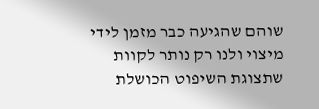שוהם שהגיעה כבר מזמן לידי מיצוי ולנו רק נותר לקוות שתצוגת השיפוט הכושלת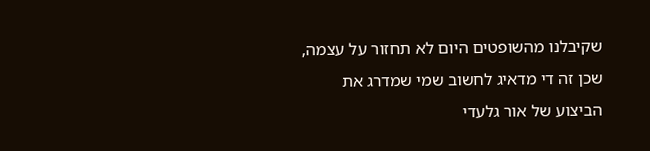שקיבלנו מהשופטים היום לא תחזור על עצמה, שכן זה די מדאיג לחשוב שמי שמדרג את הביצוע של אור גלעדי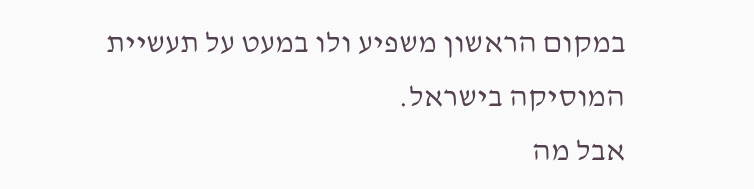במקום הראשון משפיע ולו במעט על תעשיית המוסיקה בישראל.
אבל מה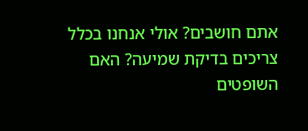אתם חושבים? אולי אנחנו בכלל צריכים בדיקת שמיעה? האם השופטים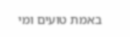באמת טועים ומי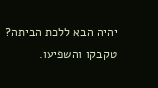יהיה הבא ללכת הביתה? טקבקו והשפיעו.